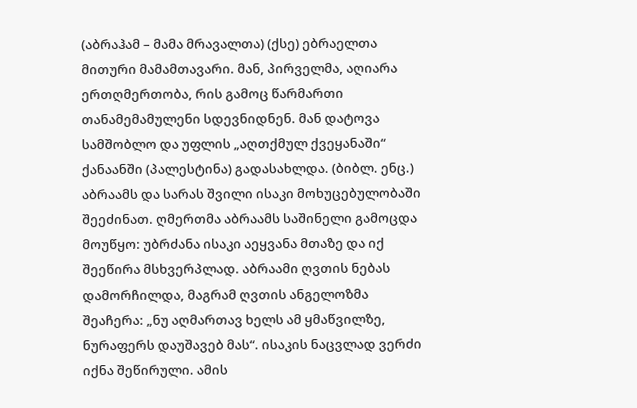(აბრაჰამ – მამა მრავალთა) (ქსე) ებრაელთა მითური მამამთავარი. მან, პირველმა, აღიარა ერთღმერთობა, რის გამოც წარმართი თანამემამულენი სდევნიდნენ. მან დატოვა სამშობლო და უფლის „აღთქმულ ქვეყანაში“ ქანაანში (პალესტინა) გადასახლდა. (ბიბლ. ენც.) აბრაამს და სარას შვილი ისაკი მოხუცებულობაში შეეძინათ. ღმერთმა აბრაამს საშინელი გამოცდა მოუწყო: უბრძანა ისაკი აეყვანა მთაზე და იქ შეეწირა მსხვერპლად. აბრაამი ღვთის ნებას დამორჩილდა, მაგრამ ღვთის ანგელოზმა შეაჩერა: „ნუ აღმართავ ხელს ამ ყმაწვილზე, ნურაფერს დაუშავებ მას“. ისაკის ნაცვლად ვერძი იქნა შეწირული. ამის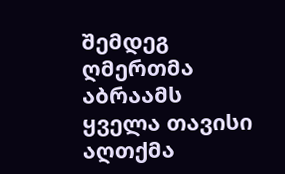შემდეგ ღმერთმა აბრაამს ყველა თავისი აღთქმა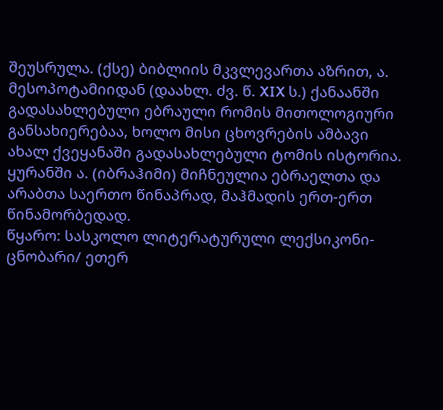შეუსრულა. (ქსე) ბიბლიის მკვლევართა აზრით, ა. მესოპოტამიიდან (დაახლ. ძვ. წ. XIX ს.) ქანაანში გადასახლებული ებრაული რომის მითოლოგიური განსახიერებაა, ხოლო მისი ცხოვრების ამბავი ახალ ქვეყანაში გადასახლებული ტომის ისტორია. ყურანში ა. (იბრაჰიმი) მიჩნეულია ებრაელთა და არაბთა საერთო წინაპრად, მაჰმადის ერთ-ერთ წინამორბედად.
წყარო: სასკოლო ლიტერატურული ლექსიკონი-ცნობარი/ ეთერ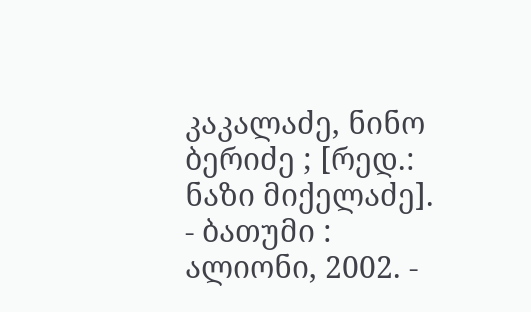კაკალაძე, ნინო ბერიძე ; [რედ.: ნაზი მიქელაძე]. - ბათუმი : ალიონი, 2002. -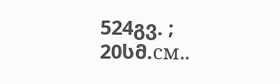524გვ. ; 20სმ.см..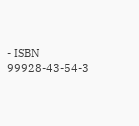- ISBN 99928-43-54-3